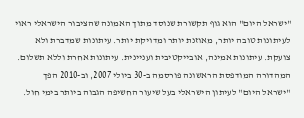"ישראל היום" הוא גוף תקשורת שנוסד מתוך האמונה שהציבור הישראלי ראוי לעיתונות טובה יותר, מאוזנת יותר ומדויקת יותר. עיתונות שמדברת ולא צועקת. עיתונות אמינה, אובייקטיבית ועניינית. עיתונות אחרת וללא תשלום. המהדורה המודפסת הראשונה פורסמה ב-30 ביולי 2007, וב-2010 הפך "ישראל היום" לעיתון הישראלי בעל שיעור החשיפה הגבוה ביותר בימי חול.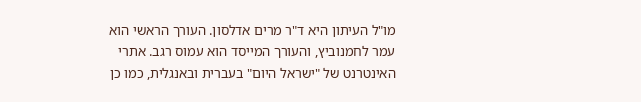מו"ל העיתון היא ד"ר מרים אדלסון. העורך הראשי הוא עמר לחמנוביץ, והעורך המייסד הוא עמוס רגב. אתרי האינטרנט של "ישראל היום" בעברית ובאנגלית, כמו כן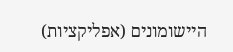היישומונים (אפליקציות)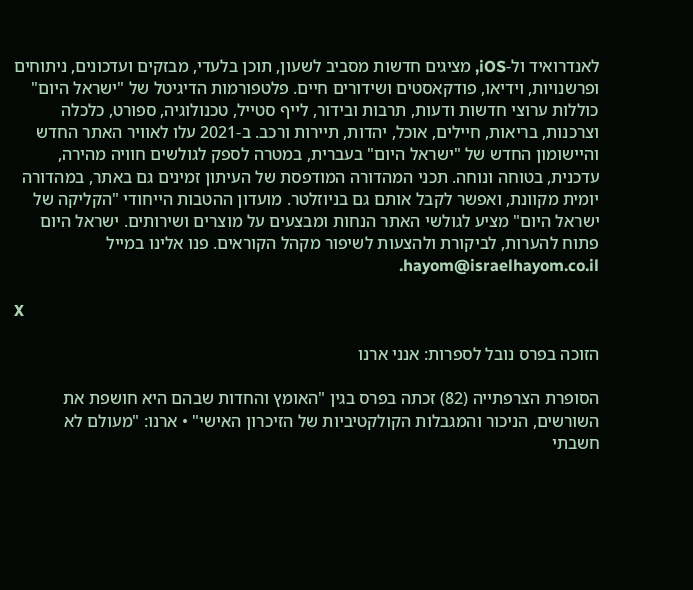לאנדרואיד ול-iOS, מציגים חדשות מסביב לשעון, תוכן בלעדי, מבזקים ועדכונים, ניתוחים ופרשנויות, וידיאו, פודקאסטים ושידורים חיים. פלטפורמות הדיגיטל של "ישראל היום" כוללות ערוצי חדשות ודעות, תרבות ובידור, לייף סטייל, טכנולוגיה, ספורט, כלכלה וצרכנות, בריאות, חיילים, אוכל, יהדות, תיירות ורכב. ב-2021 עלו לאוויר האתר החדש והיישומון החדש של "ישראל היום" בעברית, במטרה לספק לגולשים חוויה מהירה, עדכנית, בטוחה ונוחה. תכני המהדורה המודפסת של העיתון זמינים גם באתר, במהדורה יומית מקוונת, ואפשר לקבל אותם גם בניוזלטר. מועדון ההטבות הייחודי "הקליקה של ישראל היום" מציע לגולשי האתר הנחות ומבצעים על מוצרים ושירותים. ישראל היום פתוח להערות, לביקורת ולהצעות לשיפור מקהל הקוראים. פנו אלינו במייל hayom@israelhayom.co.il.

X

הזוכה בפרס נובל לספרות: אנני ארנו

הסופרת הצרפתייה (82) זכתה בפרס בגין "האומץ והחדות שבהם היא חושפת את השורשים, הניכור והמגבלות הקולקטיביות של הזיכרון האישי" • ארנו: "מעולם לא חשבתי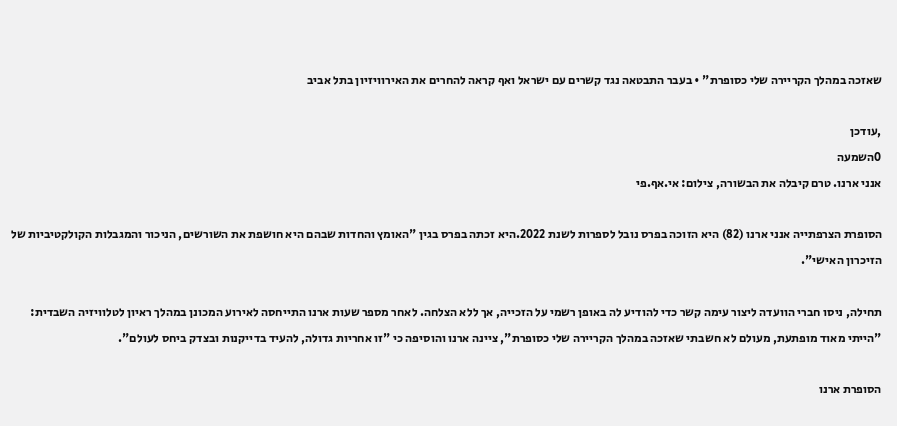שאזכה במהלך הקריירה שלי כסופרת" • בעבר התבטאה נגד קשרים עם ישראל ואף קראה להחרים את האירוויזיון בתל אביב

,עודכן
0השמעה
אנני ארנו. טרם קיבלה את הבשורה, צילום: אי.אף.פי

הסופרת הצרפתייה אנני ארנו (82) היא הזוכה בפרס נובל לספרות לשנת 2022.היא זכתה בפרס בגין "האומץ והחדות שבהם היא חושפת את השורשים, הניכור והמגבלות הקולקטיביות של הזיכרון האישי".

תחילה, ניסו חברי הוועדה ליצור עימה קשר כדי להודיע לה באופן רשמי על הזכייה, אך ללא הצלחה. לאחר מספר שעות ארנו התייחסה לאירוע המכונן במהלך ראיון לטלוויזיה השבדית: "הייתי מאוד מופתעת, מעולם לא חשבתי שאזכה במהלך הקריירה שלי כסופרת", ציינה ארנו והוסיפה כי "זו אחריות גדולה, להעיד בדייקנות ובצדק ביחס לעולם".

הסופרת ארנו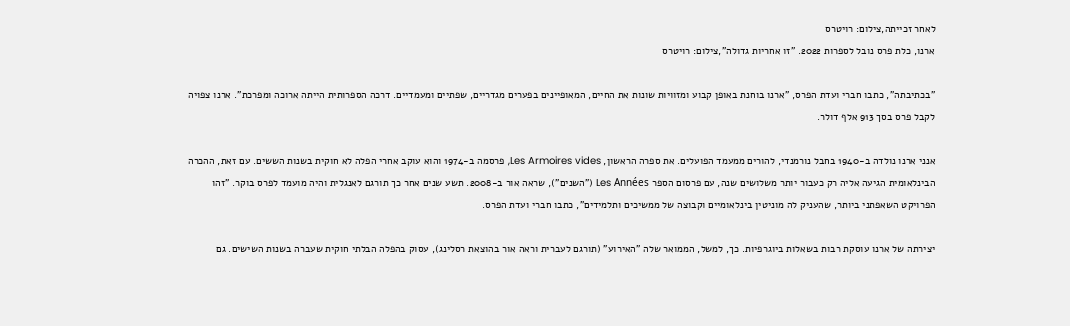לאחר זכייתה,צילום: רויטרס
ארנו, כלת פרס נובל לספרות 2022. "זו אחריות גדולה",צילום: רויטרס

"בכתיבתה", כתבו חברי ועדת הפרס, "ארנו בוחנת באופן קבוע ומזוויות שונות את החיים, המאופיינים בפערים מגדריים, שפתיים ומעמדיים. דרכה הספרותית הייתה ארוכה ומפרכת". ארנו צפויה לקבל פרס בסך 913 אלף דולר.

אנני ארנו נולדה ב-1940 בחבל נורמנדי, להורים ממעמד הפועלים. את ספרה הראשון, Les Armoires vides, פרסמה ב-1974 והוא עוקב אחרי הפלה לא חוקית בשנות הששים. עם זאת, ההכרה הבינלאומית הגיעה אליה רק כעבור יותר משלושים שנה, עם פרסום הספר Les Années ("השנים"), שראה אור ב-2008. תשע שנים אחר כך תורגם לאנגלית והיה מועמד לפרס בוקר. "זהו הפרויקט השאפתני ביותר, שהעניק לה מוניטין בינלאומיים וקבוצה של ממשיכים ותלמידים", כתבו חברי ועדת הפרס.

יצירתה של ארנו עוסקת רבות בשאלות ביוגרפיות. כך, למשל, הממואר שלה "האירוע" (תורגם לעברית וראה אור בהוצאת רסלינג), עסוק בהפלה הבלתי חוקית שעברה בשנות השישים. גם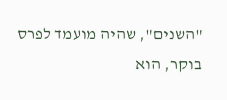"השנים", שהיה מועמד לפרס בוקר, הוא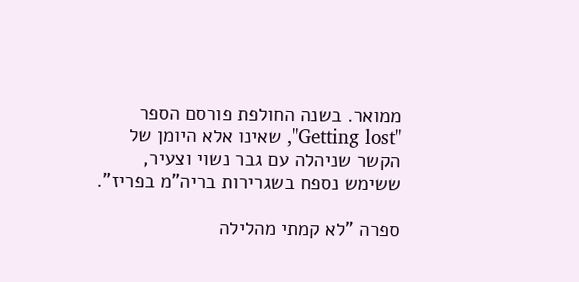ממואר. בשנה החולפת פורסם הספר "Getting lost", שאינו אלא היומן של הקשר שניהלה עם גבר נשוי וצעיר, ששימש נספח בשגרירות בריה"מ בפריז".

ספרה "לא קמתי מהלילה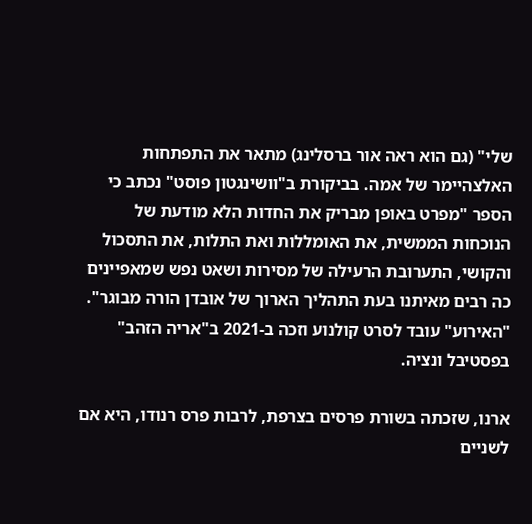שלי" (גם הוא ראה אור ברסלינג) מתאר את התפתחות האלצהיימר של אמה. בביקורת ב"וושינגטון פוסט" נכתב כי הספר "מפרט באופן מבריק את החדות הלא מודעת של הנוכחות הממשית, את האומללות ואת התלות, את התסכול והקושי, התערובת הרעילה של מסירות ושאט נפש שמאפיינים כה רבים מאיתנו בעת התהליך הארוך של אובדן הורה מבוגר". "האירוע" עובד לסרט קולנוע וזכה ב-2021 ב"אריה הזהב" בפסטיבל ונציה.

ארנו, שזכתה בשורת פרסים בצרפת, לרבות פרס רנודו, היא אם לשניים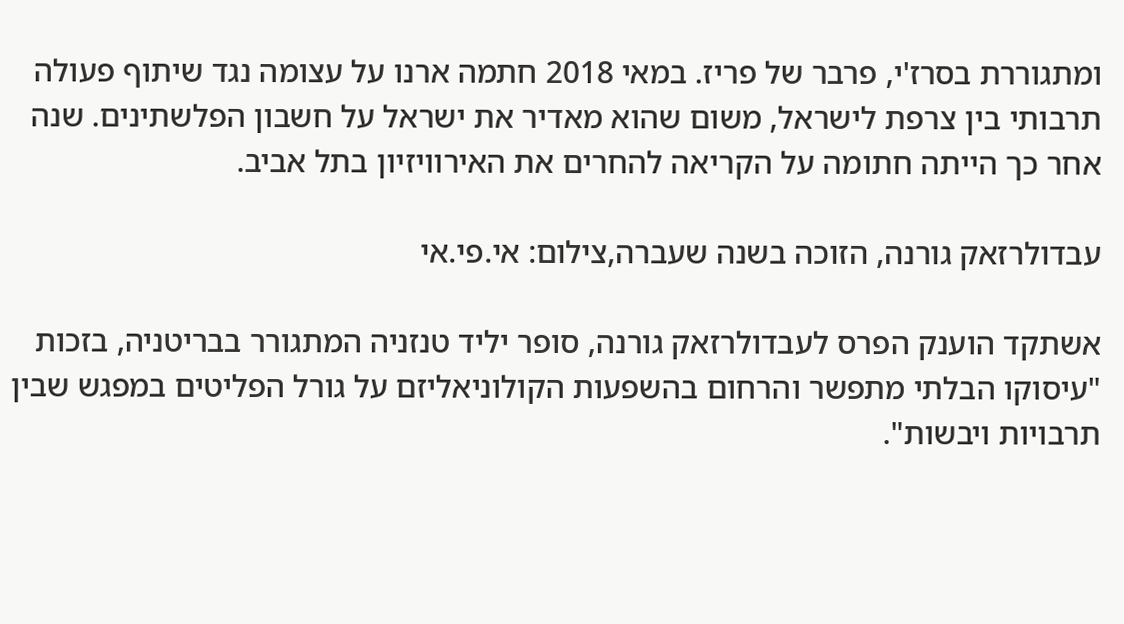ומתגוררת בסרז'י, פרבר של פריז. במאי 2018 חתמה ארנו על עצומה נגד שיתוף פעולה תרבותי בין צרפת לישראל, משום שהוא מאדיר את ישראל על חשבון הפלשתינים. שנה אחר כך הייתה חתומה על הקריאה להחרים את האירוויזיון בתל אביב.

עבדולרזאק גורנה, הזוכה בשנה שעברה,צילום: אי.פי.אי

אשתקד הוענק הפרס לעבדולרזאק גורנה, סופר יליד טנזניה המתגורר בבריטניה, בזכות "עיסוקו הבלתי מתפשר והרחום בהשפעות הקולוניאליזם על גורל הפליטים במפגש שבין תרבויות ויבשות".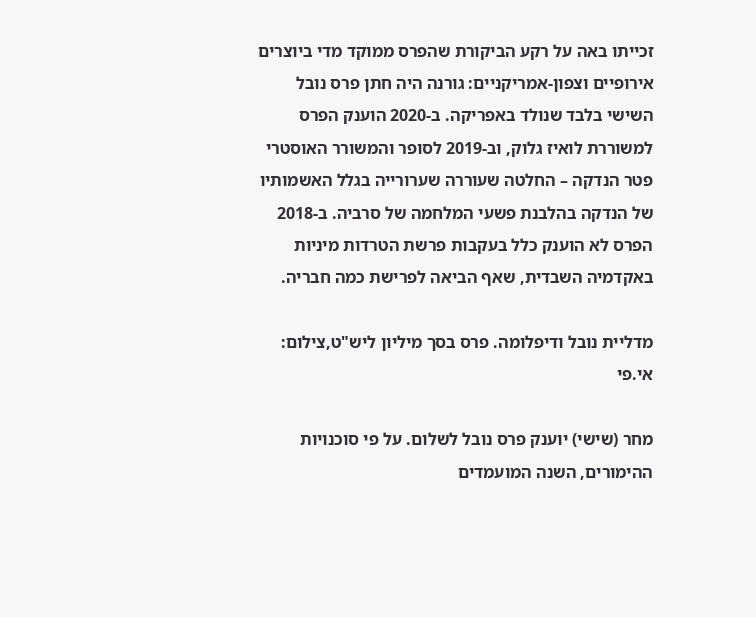זכייתו באה על רקע הביקורת שהפרס ממוקד מדי ביוצרים אירופיים וצפון-אמריקניים: גורנה היה חתן פרס נובל השישי בלבד שנולד באפריקה. ב-2020 הוענק הפרס למשוררת לואיז גלוק, וב-2019 לסופר והמשורר האוסטרי פטר הנדקה – החלטה שעוררה שערורייה בגלל האשמותיו של הנדקה בהלבנת פשעי המלחמה של סרביה. ב-2018 הפרס לא הוענק כלל בעקבות פרשת הטרדות מיניות באקדמיה השבדית, שאף הביאה לפרישת כמה חבריה.

מדליית נובל ודיפלומה. פרס בסך מיליון ליש"ט,צילום: אי.פי

מחר (שישי) יוענק פרס נובל לשלום. על פי סוכנויות ההימורים, השנה המועמדים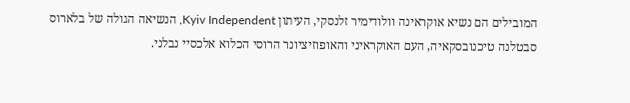המובילים הם נשיא אוקראינה וולודימיר זלנסקי, העיתון Kyiv Independent, הנשיאה הגולה של בלארוס סבטלנה טיכנובסקאיה, העם האוקראיני והאופוזיציונר הרוסי הכלוא אלכסיי נבלני.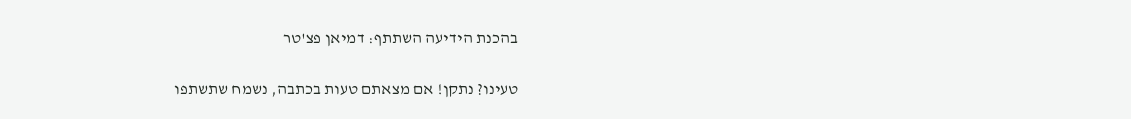בהכנת הידיעה השתתף: דמיאן פצ'טר

טעינו? נתקן! אם מצאתם טעות בכתבה, נשמח שתשתפו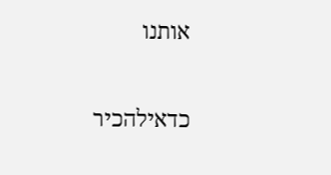אותנו

כדאילהכיר